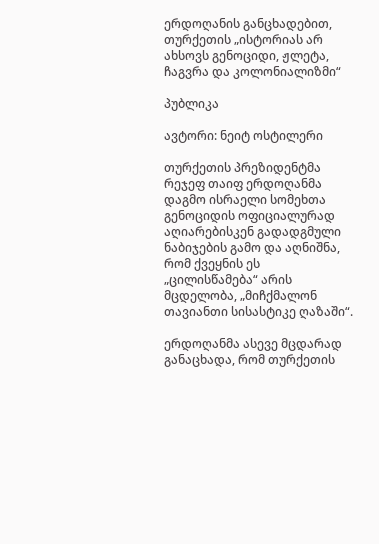ერდოღანის განცხადებით, თურქეთის „ისტორიას არ ახსოვს გენოციდი, ჟლეტა, ჩაგვრა და კოლონიალიზმი“

პუბლიკა

ავტორი: ნეიტ ოსტილერი

თურქეთის პრეზიდენტმა რეჯეფ თაიფ ერდოღანმა დაგმო ისრაელი სომეხთა გენოციდის ოფიციალურად აღიარებისკენ გადადგმული ნაბიჯების გამო და აღნიშნა, რომ ქვეყნის ეს „ცილისწამება“ არის მცდელობა, „მიჩქმალონ თავიანთი სისასტიკე ღაზაში“.

ერდოღანმა ასევე მცდარად განაცხადა, რომ თურქეთის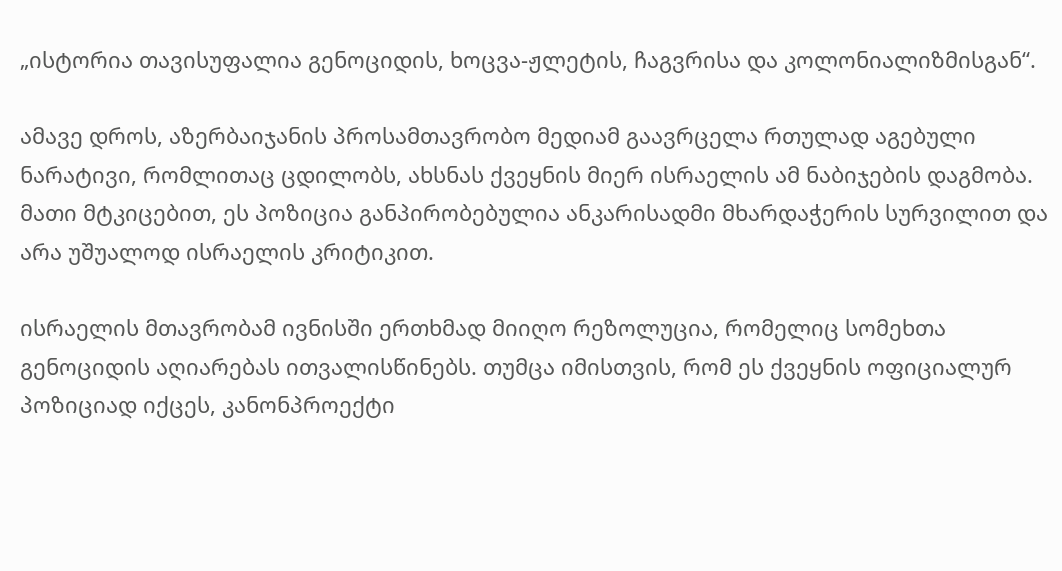„ისტორია თავისუფალია გენოციდის, ხოცვა-ჟლეტის, ჩაგვრისა და კოლონიალიზმისგან“.

ამავე დროს, აზერბაიჯანის პროსამთავრობო მედიამ გაავრცელა რთულად აგებული ნარატივი, რომლითაც ცდილობს, ახსნას ქვეყნის მიერ ისრაელის ამ ნაბიჯების დაგმობა. მათი მტკიცებით, ეს პოზიცია განპირობებულია ანკარისადმი მხარდაჭერის სურვილით და არა უშუალოდ ისრაელის კრიტიკით.

ისრაელის მთავრობამ ივნისში ერთხმად მიიღო რეზოლუცია, რომელიც სომეხთა გენოციდის აღიარებას ითვალისწინებს. თუმცა იმისთვის, რომ ეს ქვეყნის ოფიციალურ პოზიციად იქცეს, კანონპროექტი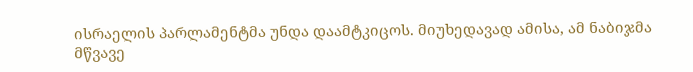ისრაელის პარლამენტმა უნდა დაამტკიცოს. მიუხედავად ამისა, ამ ნაბიჯმა მწვავე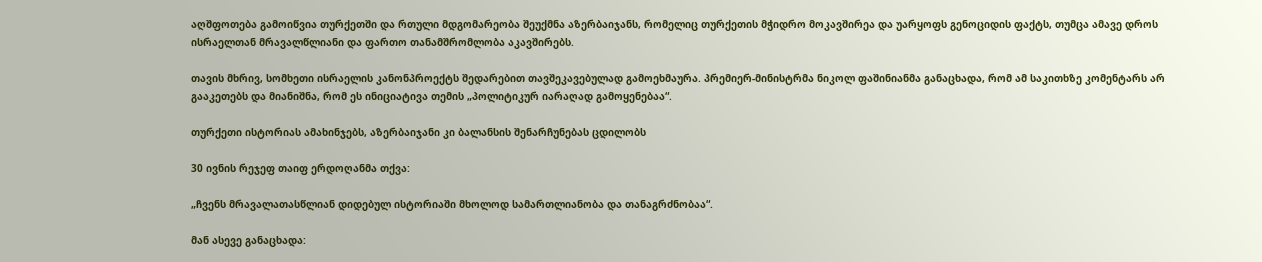აღშფოთება გამოიწვია თურქეთში და რთული მდგომარეობა შეუქმნა აზერბაიჯანს, რომელიც თურქეთის მჭიდრო მოკავშირეა და უარყოფს გენოციდის ფაქტს, თუმცა ამავე დროს ისრაელთან მრავალწლიანი და ფართო თანამშრომლობა აკავშირებს.

თავის მხრივ, სომხეთი ისრაელის კანონპროექტს შედარებით თავშეკავებულად გამოეხმაურა. პრემიერ-მინისტრმა ნიკოლ ფაშინიანმა განაცხადა, რომ ამ საკითხზე კომენტარს არ გააკეთებს და მიანიშნა, რომ ეს ინიციატივა თემის „პოლიტიკურ იარაღად გამოყენებაა“.

თურქეთი ისტორიას ამახინჯებს, აზერბაიჯანი კი ბალანსის შენარჩუნებას ცდილობს

30 ივნის რეჯეფ თაიფ ერდოღანმა თქვა:

„ჩვენს მრავალათასწლიან დიდებულ ისტორიაში მხოლოდ სამართლიანობა და თანაგრძნობაა“.

მან ასევე განაცხადა: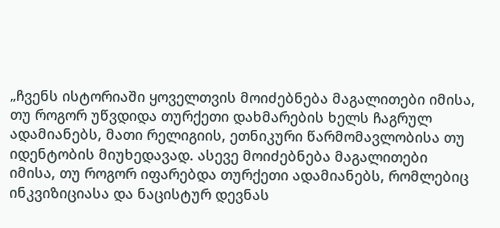„ჩვენს ისტორიაში ყოველთვის მოიძებნება მაგალითები იმისა, თუ როგორ უწვდიდა თურქეთი დახმარების ხელს ჩაგრულ ადამიანებს, მათი რელიგიის, ეთნიკური წარმომავლობისა თუ იდენტობის მიუხედავად. ასევე მოიძებნება მაგალითები იმისა, თუ როგორ იფარებდა თურქეთი ადამიანებს, რომლებიც ინკვიზიციასა და ნაცისტურ დევნას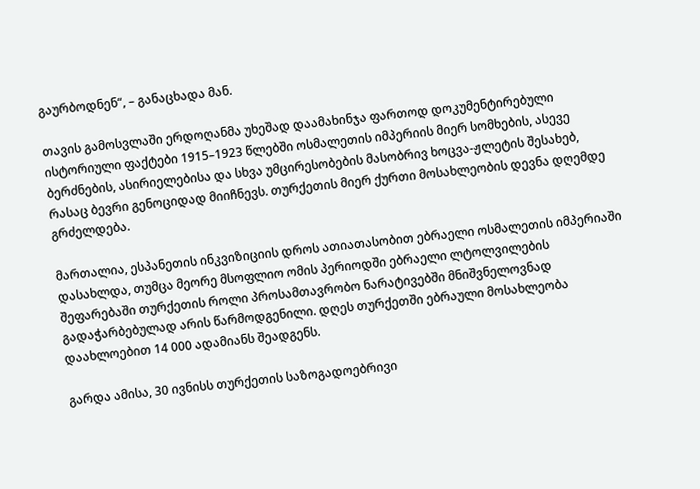გაურბოდნენ“, – განაცხადა მან.

თავის გამოსვლაში ერდოღანმა უხეშად დაამახინჯა ფართოდ დოკუმენტირებული ისტორიული ფაქტები 1915–1923 წლებში ოსმალეთის იმპერიის მიერ სომხების, ასევე ბერძნების, ასირიელებისა და სხვა უმცირესობების მასობრივ ხოცვა-ჟლეტის შესახებ, რასაც ბევრი გენოციდად მიიჩნევს. თურქეთის მიერ ქურთი მოსახლეობის დევნა დღემდე გრძელდება.

მართალია, ესპანეთის ინკვიზიციის დროს ათიათასობით ებრაელი ოსმალეთის იმპერიაში დასახლდა, თუმცა მეორე მსოფლიო ომის პერიოდში ებრაელი ლტოლვილების შეფარებაში თურქეთის როლი პროსამთავრობო ნარატივებში მნიშვნელოვნად გადაჭარბებულად არის წარმოდგენილი. დღეს თურქეთში ებრაული მოსახლეობა დაახლოებით 14 000 ადამიანს შეადგენს.

გარდა ამისა, 30 ივნისს თურქეთის საზოგადოებრივი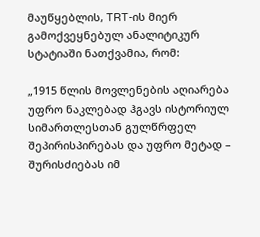მაუწყებლის, TRT-ის მიერ გამოქვეყნებულ ანალიტიკურ სტატიაში ნათქვამია, რომ:

„1915 წლის მოვლენების აღიარება უფრო ნაკლებად ჰგავს ისტორიულ სიმართლესთან გულწრფელ შეპირისპირებას და უფრო მეტად – შურისძიებას იმ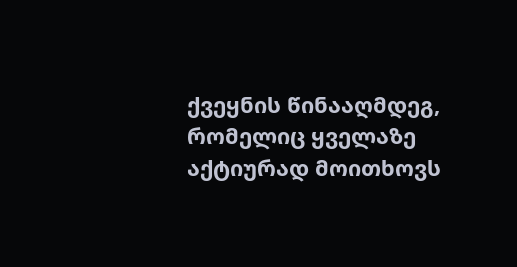ქვეყნის წინააღმდეგ, რომელიც ყველაზე აქტიურად მოითხოვს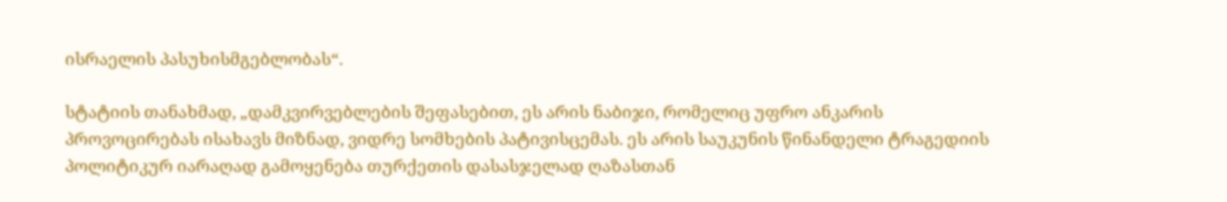ისრაელის პასუხისმგებლობას“.

სტატიის თანახმად, „დამკვირვებლების შეფასებით, ეს არის ნაბიჯი, რომელიც უფრო ანკარის პროვოცირებას ისახავს მიზნად, ვიდრე სომხების პატივისცემას. ეს არის საუკუნის წინანდელი ტრაგედიის პოლიტიკურ იარაღად გამოყენება თურქეთის დასასჯელად ღაზასთან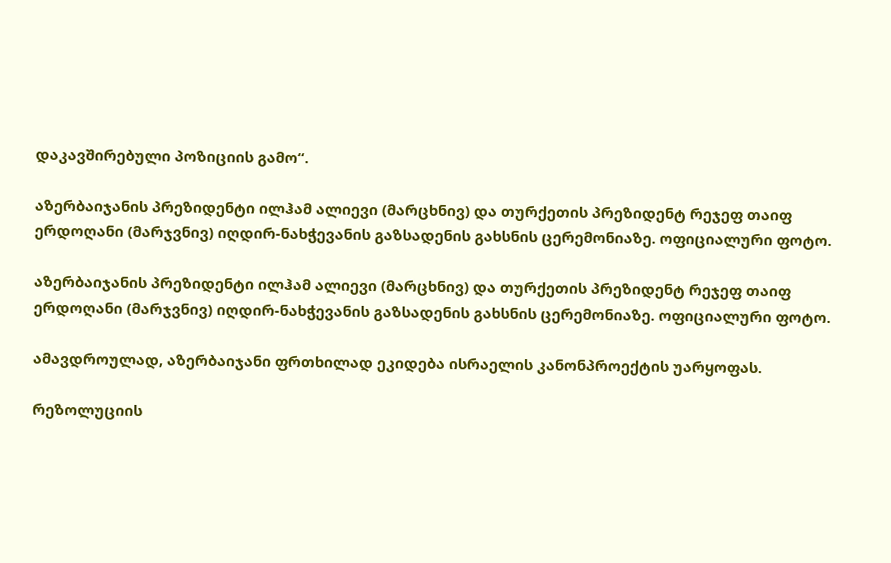დაკავშირებული პოზიციის გამო“.

აზერბაიჯანის პრეზიდენტი ილჰამ ალიევი (მარცხნივ) და თურქეთის პრეზიდენტ რეჯეფ თაიფ ერდოღანი (მარჯვნივ) იღდირ-ნახჭევანის გაზსადენის გახსნის ცერემონიაზე. ოფიციალური ფოტო.

აზერბაიჯანის პრეზიდენტი ილჰამ ალიევი (მარცხნივ) და თურქეთის პრეზიდენტ რეჯეფ თაიფ ერდოღანი (მარჯვნივ) იღდირ-ნახჭევანის გაზსადენის გახსნის ცერემონიაზე. ოფიციალური ფოტო.

ამავდროულად, აზერბაიჯანი ფრთხილად ეკიდება ისრაელის კანონპროექტის უარყოფას.

რეზოლუციის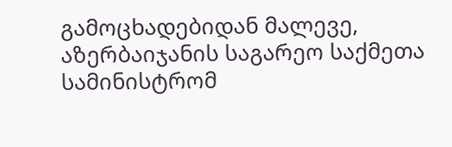გამოცხადებიდან მალევე, აზერბაიჯანის საგარეო საქმეთა სამინისტრომ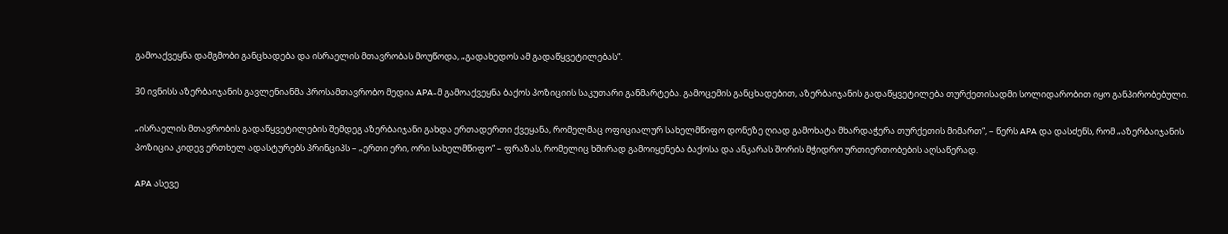გამოაქვეყნა დამგმობი განცხადება და ისრაელის მთავრობას მოუწოდა, „გადახედოს ამ გადაწყვეტილებას“.

30 ივნისს აზერბაიჯანის გავლენიანმა პროსამთავრობო მედია APA-მ გამოაქვეყნა ბაქოს პოზიციის საკუთარი განმარტება. გამოცემის განცხადებით, აზერბაიჯანის გადაწყვეტილება თურქეთისადმი სოლიდარობით იყო განპირობებული.

„ისრაელის მთავრობის გადაწყვეტილების შემდეგ აზერბაიჯანი გახდა ერთადერთი ქვეყანა, რომელმაც ოფიციალურ სახელმწიფო დონეზე ღიად გამოხატა მხარდაჭერა თურქეთის მიმართ“, – წერს APA და დასძენს, რომ „აზერბაიჯანის პოზიცია კიდევ ერთხელ ადასტურებს პრინციპს – „ერთი ერი, ორი სახელმწიფო“ – ფრაზას, რომელიც ხშირად გამოიყენება ბაქოსა და ანკარას შორის მჭიდრო ურთიერთობების აღსაწერად.

APA ასევე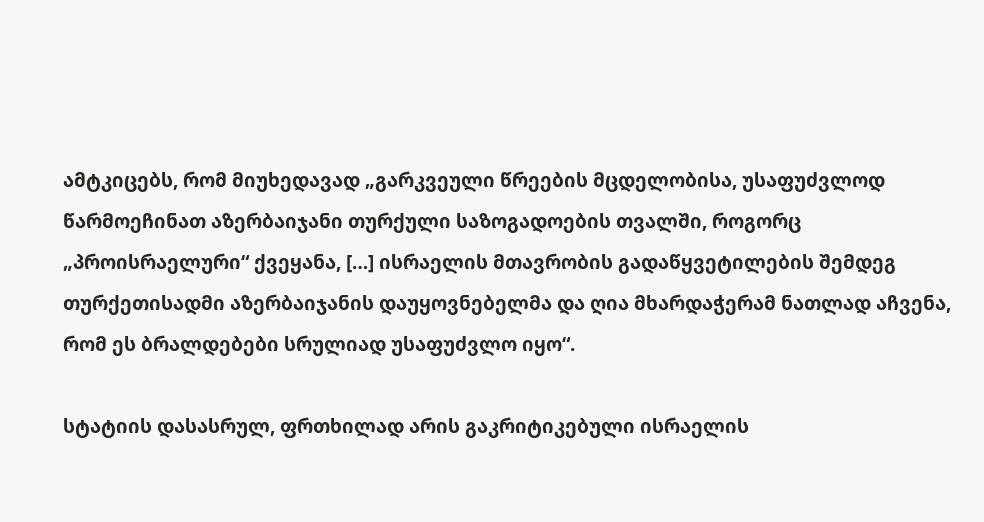ამტკიცებს, რომ მიუხედავად „გარკვეული წრეების მცდელობისა, უსაფუძვლოდ წარმოეჩინათ აზერბაიჯანი თურქული საზოგადოების თვალში, როგორც „პროისრაელური“ ქვეყანა, […] ისრაელის მთავრობის გადაწყვეტილების შემდეგ თურქეთისადმი აზერბაიჯანის დაუყოვნებელმა და ღია მხარდაჭერამ ნათლად აჩვენა, რომ ეს ბრალდებები სრულიად უსაფუძვლო იყო“.

სტატიის დასასრულ, ფრთხილად არის გაკრიტიკებული ისრაელის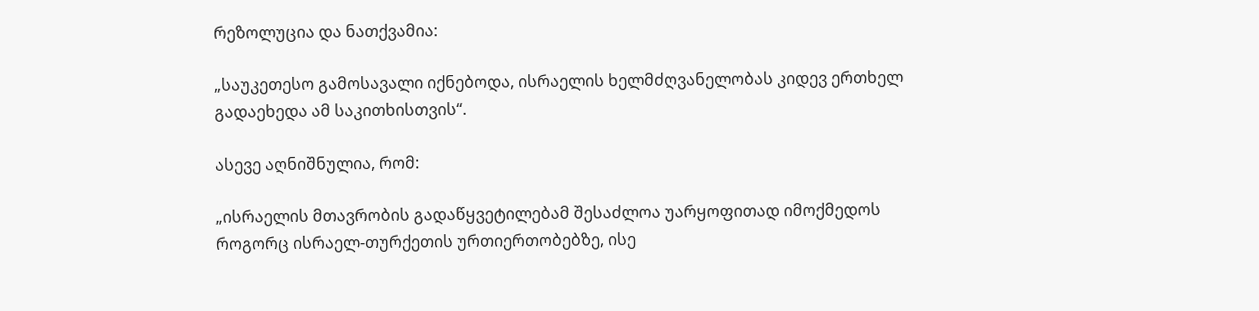რეზოლუცია და ნათქვამია:

„საუკეთესო გამოსავალი იქნებოდა, ისრაელის ხელმძღვანელობას კიდევ ერთხელ გადაეხედა ამ საკითხისთვის“.

ასევე აღნიშნულია, რომ:

„ისრაელის მთავრობის გადაწყვეტილებამ შესაძლოა უარყოფითად იმოქმედოს როგორც ისრაელ-თურქეთის ურთიერთობებზე, ისე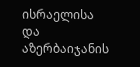ისრაელისა და აზერბაიჯანის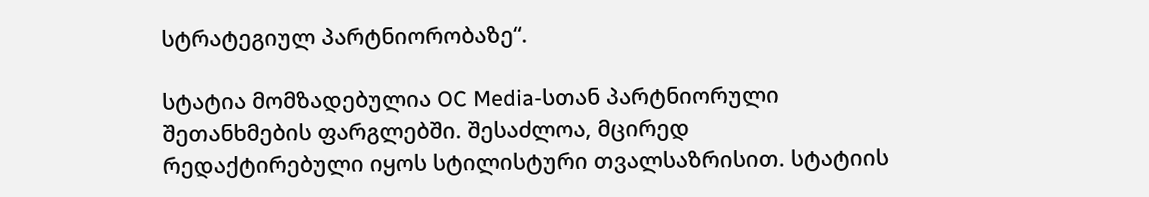სტრატეგიულ პარტნიორობაზე“.

სტატია მომზადებულია OC Media-სთან პარტნიორული შეთანხმების ფარგლებში. შესაძლოა, მცირედ რედაქტირებული იყოს სტილისტური თვალსაზრისით. სტატიის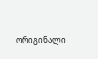ორიგინალი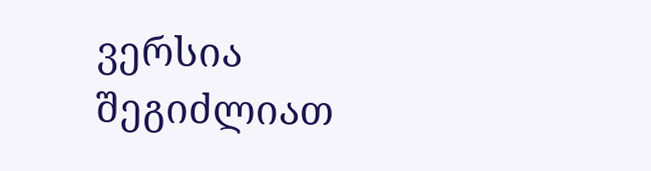ვერსია შეგიძლიათ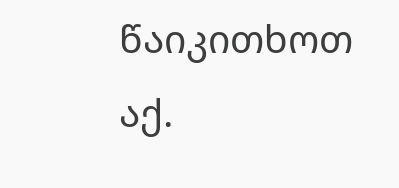წაიკითხოთ აქ.